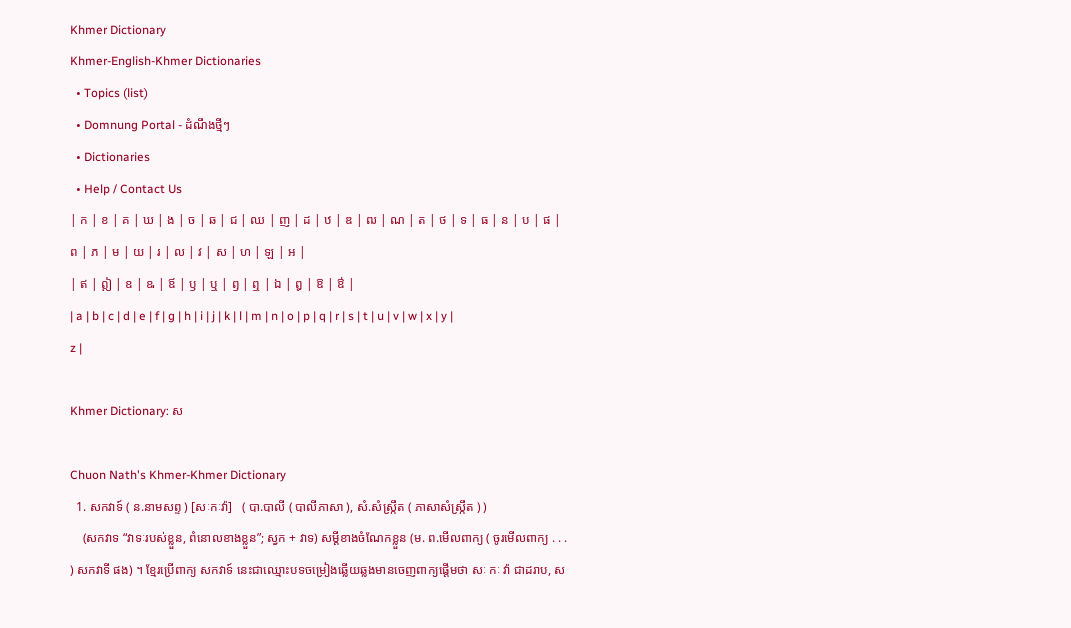Khmer Dictionary
Khmer-English-Khmer Dictionaries
  • Topics (list)
  • Domnung Portal - ដំណឹងថ្មីៗ
  • Dictionaries
  • Help / Contact Us
| ក | ខ | គ | ឃ | ង | ច | ឆ | ជ | ឈ | ញ | ដ | ឋ | ឌ | ឍ | ណ | ត | ថ | ទ | ធ | ន | ប | ផ | ព | ភ | ម | យ | រ | ល | វ | ស | ហ | ឡ | អ |
| ឥ | ឦ | ឧ | ឩ | ឪ | ឫ | ឬ | ឭ | ឮ | ឯ | ឰ | ឱ | ឳ |
| a | b | c | d | e | f | g | h | i | j | k | l | m | n | o | p | q | r | s | t | u | v | w | x | y | z |

Khmer Dictionary: ស

Chuon Nath's Khmer-Khmer Dictionary
  1. សកវាទ៍ ( ន.នាមសព្ទ ) [សៈកៈវ៉ា]   ( បា.បាលី ( បាលីភាសា ), សំ.សំស្រ្កឹត ( ភាសាសំស្រ្កឹត ) )
    (សកវាទ “វាទៈរបស់ខ្លួន, ពំនោលខាងខ្លួន”; ស្វក + វាទ) សម្ដីខាងចំណែកខ្លួន (ម. ព.មើលពាក្យ ( ចូរមើលពាក្យ . . . ) សកវាទី ផង) ។ ខ្មែរប្រើពាក្យ សកវាទ៍ នេះជាឈ្មោះបទចម្រៀងឆ្លើយឆ្លងមានចេញពាក្យផ្តើមថា សៈ កៈ វ៉ា ជាដរាប, ស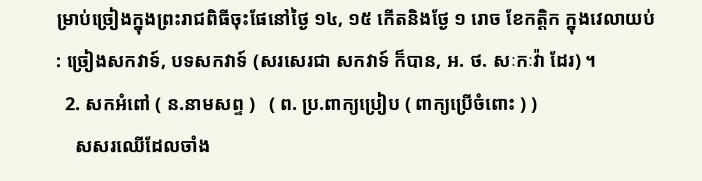ម្រាប់ច្រៀងក្នុងព្រះរាជពិធីចុះផែនៅថ្ងៃ ១៤, ១៥ កើតនិងថ្ងែ ១ រោច ខែកត្ដិក ក្នុងវេលាយប់ : ច្រៀងសកវាទ៍, បទសកវាទ៍ (សរសេរជា សកវាទ៍ ក៏បាន, អ. ថ. សៈកៈវ៉ា ដែរ) ។
  2. សកអំពៅ ( ន.នាមសព្ទ )   ( ព. ប្រ.ពាក្យប្រៀប ( ពាក្យប្រើចំពោះ ) )
    សសរឈើដែលចាំង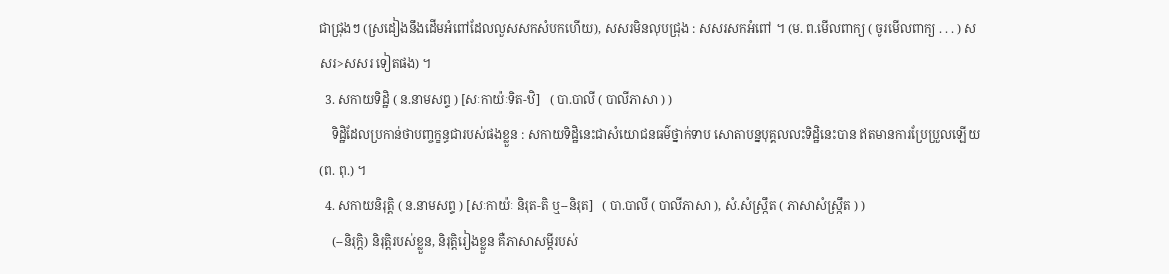ជាជ្រុងៗ (ស្រដៀងនឹងដើមអំពៅដែលលួសសកសំបកហើយ), សសរមិនលុបជ្រុង : សសរសកអំពៅ ។ (ម. ព.មើលពាក្យ ( ចូរមើលពាក្យ . . . ) សសរ>សសរ ទៀតផង) ។
  3. សកាយទិដ្ឋិ ( ន.នាមសព្ទ ) [សៈកាយ៉ៈទិត-ឋិ]   ( បា.បាលី ( បាលីភាសា ) )
    ទិដ្ឋិដែលប្រកាន់ថាបញ្ចក្ខន្ធជារបស់ផងខ្លួន : សកាយទិដ្ឋិនេះជាសំយោជនធម៌ថ្នាក់ទាប សោតាបន្នបុគ្គលលះទិដ្ឋិនេះបាន ឥតមានការប្រែប្រួលឡើយ (ព. ពុ.) ។
  4. សកាយនិរុត្តិ ( ន.នាមសព្ទ ) [សៈកាយ៉ៈ និរុត-តិ ឬ--និរុត]   ( បា.បាលី ( បាលីភាសា ), សំ.សំស្រ្កឹត ( ភាសាសំស្រ្កឹត ) )
    (--និរុក្តិ) និរុត្តិរបស់ខ្លួន, និរុត្តិរៀងខ្លួន គឺភាសាសម្ដីរបស់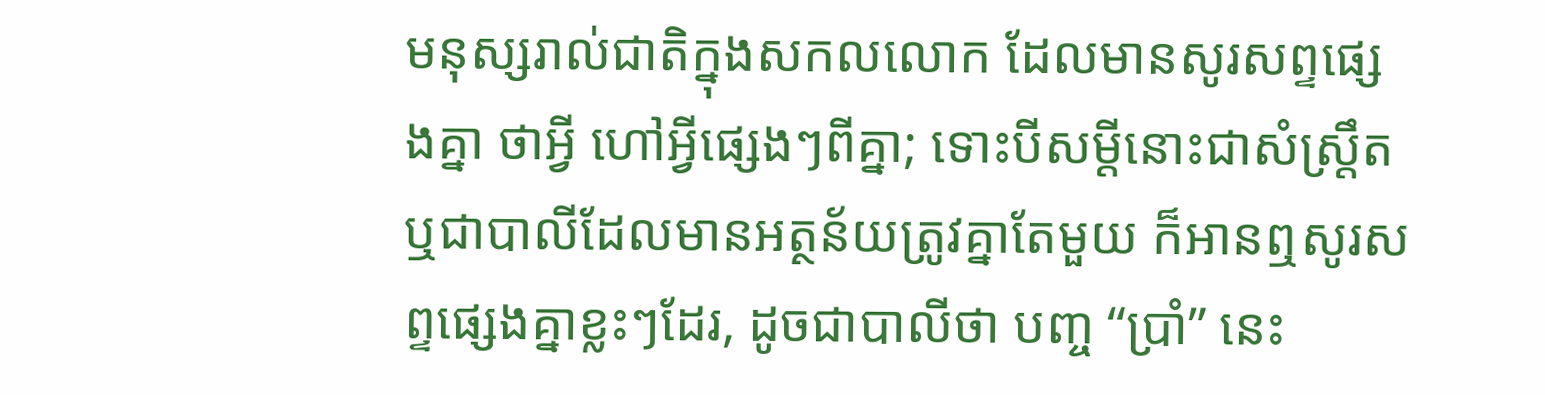មនុស្សរាល់ជាតិក្នុងសកលលោក ដែលមានសូរសព្ទផ្សេងគ្នា ថាអ្វី ហៅអ្វីផ្សេងៗពីគ្នា; ទោះបីសម្ដីនោះជាសំស្រ្តឹតឬជាបាលីដែលមានអត្ថន័យត្រូវគ្នាតែមួយ ក៏អានឮសូរសព្ទផ្សេងគ្នាខ្លះៗដែរ, ដូចជាបាលីថា បញ្ច “ប្រាំ” នេះ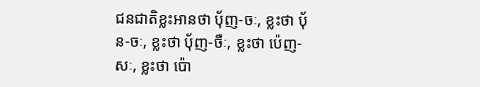ជនជាតិខ្លះអានថា បុ័ញ-ចៈ, ខ្លះថា បុ័ន-ចៈ, ខ្លះថា បុ័ញ-ចឺៈ, ខ្លះថា ប៉េញ-សៈ, ខ្លះថា ប៉ោ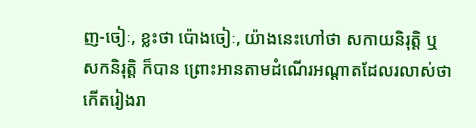ញ-ចៀៈ, ខ្លះថា ប៉ោងចៀៈ, យ៉ាងនេះហៅថា សកាយនិរុត្តិ ឬ សកនិរុត្តិ ក៏បាន ព្រោះអានតាមដំណើរអណ្តាតដែលរលាស់ថាកើតរៀងរា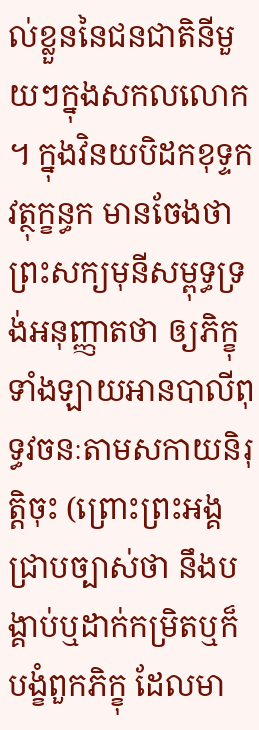ល់ខ្លួននៃជនជាតិនីមួយៗក្នុងសកលលោក ។ ក្នុងវិនយបិដកខុទ្ទកវត្ថុក្ខន្ធក មានចែងថា ព្រះសក្យមុនីសម្ពុទ្ធទ្រង់អនុញ្ញាតថា ឲ្យភិក្ខុទាំងឡាយអានបាលីពុទ្ធវចនៈតាមសកាយនិរុត្តិចុះ (ព្រោះព្រះអង្គជ្រាបច្បាស់ថា នឹងបង្គាប់ឬដាក់កម្រិតឬក៏បង្ខំពួកភិក្ខុ ដែលមា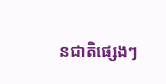នជាតិផ្សេងៗ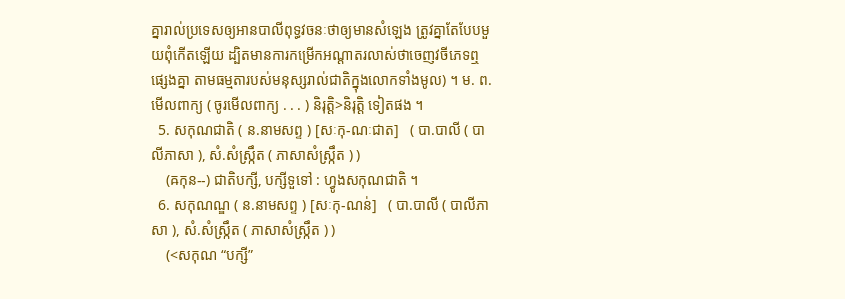គ្នារាល់ប្រទេសឲ្យអានបាលីពុទ្ធវចនៈថាឲ្យមានសំឡេង ត្រូវគ្នាតែបែបមួយពុំកើតឡើយ ដ្បិតមានការកម្រើកអណ្តាតរលាស់ថាចេញវចីភេទឮផ្សេងគ្នា តាមធម្មតារបស់មនុស្សរាល់ជាតិក្នុងលោកទាំងមូល) ។ ម. ព.មើលពាក្យ ( ចូរមើលពាក្យ . . . ) និរុត្តិ>និរុត្តិ ទៀតផង ។
  5. សកុណជាតិ ( ន.នាមសព្ទ ) [សៈកុ-ណៈជាត]   ( បា.បាលី ( បាលីភាសា ), សំ.សំស្រ្កឹត ( ភាសាសំស្រ្កឹត ) )
    (ឝកុន--) ជាតិបក្សី, បក្សីទួទៅ : ហ្វូងសកុណជាតិ ។
  6. សកុណណ្ឌ ( ន.នាមសព្ទ ) [សៈកុ-ណន់]   ( បា.បាលី ( បាលីភាសា ), សំ.សំស្រ្កឹត ( ភាសាសំស្រ្កឹត ) )
    (<សកុណ “បក្សី”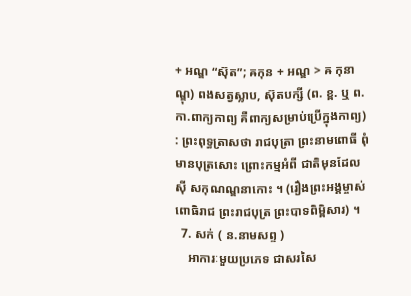+ អណ្ឌ “ស៊ុត”; ឝកុន + អណ្ឌ > ឝ កុនាណ្ឌុ) ពងសត្វស្លាប, ស៊ុតបក្សី (ព. ខ្ព. ឬ ព. កា.ពាក្យកាព្យ គឺពាក្យសម្រាប់ប្រើក្នុងកាព្យ) : ព្រះពុទ្ធត្រាសថា រាជបុត្រា ព្រះនាមពោធី ពុំមានបុត្រសោះ ព្រោះកម្មអំពី ជាតិមុនដែលស៊ី សកុណណ្ឌនាកោះ ។ (រឿងព្រះអង្គម្ចាស់ពោធិរាជ ព្រះរាជបុត្រ ព្រះបាទពិម្ពិសារ) ។
  7. សក់ ( ន.នាមសព្ទ )
    អាការៈមួយប្រភេទ ជាសរសៃ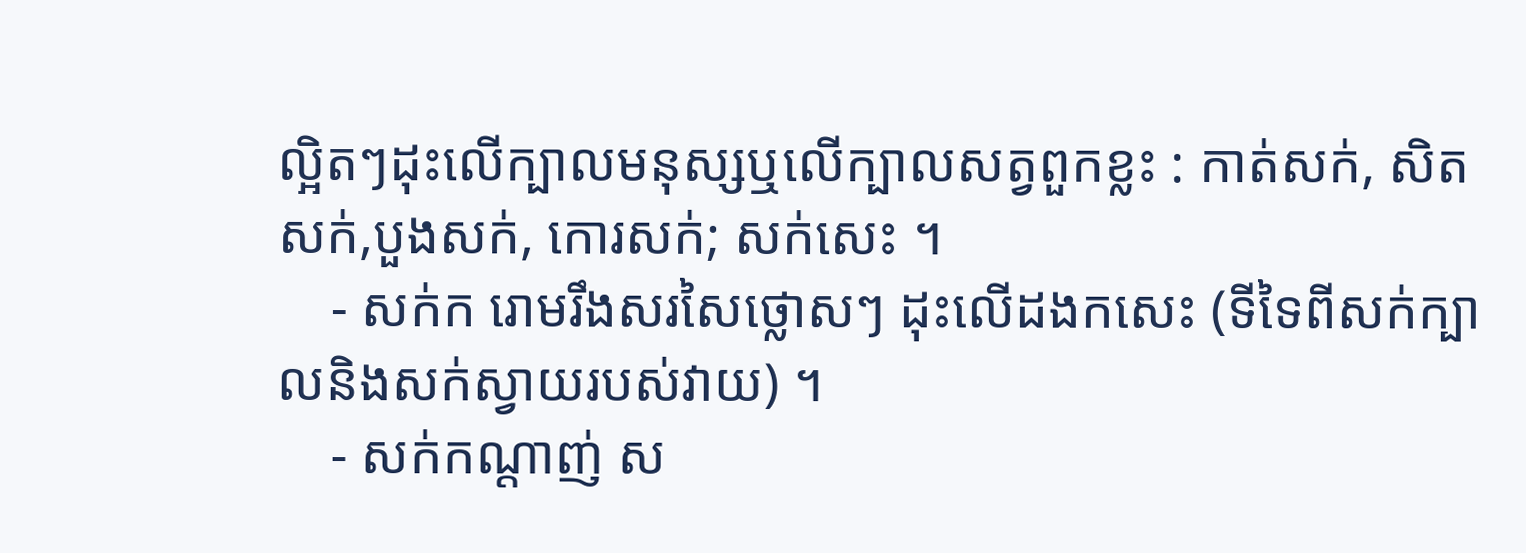ល្អិតៗដុះលើក្បាលមនុស្សឬលើក្បាលសត្វពួកខ្លះ : កាត់សក់, សិតសក់,បួងសក់, កោរសក់; សក់សេះ ។
    - សក់ក រោមរឹងសរសៃថ្លោសៗ ដុះលើដងកសេះ (ទីទៃពីសក់ក្បាលនិងសក់ស្វាយរបស់វាយ) ។
    - សក់កណ្តាញ់ ស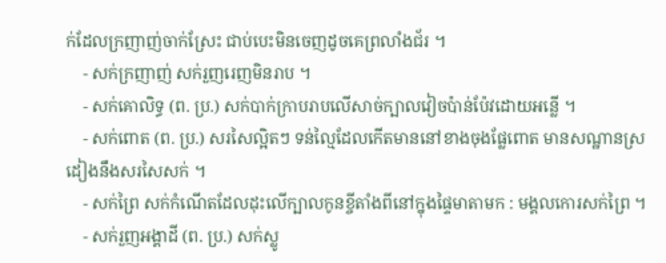ក់ដែលក្រញាញ់ចាក់ស្រែះ ជាប់បេះមិនចេញដូចគេព្រលាំងជ័រ ។
    - សក់ក្រញាញ់ សក់រួញរេញមិនរាប ។
    - សក់គោលិទ្ធ (ព. ប្រ.) សក់បាក់ក្រាបរាបលើសាច់ក្បាលវៀចប៉ាន់ប៉ែវដោយអន្លើ ។
    - សក់ពោត (ព. ប្រ.) សរសៃល្អិតៗ ទន់ល្មៃដែលកើតមាននៅខាងចុងផ្លែពោត មានសណ្ឋានស្រដៀងនឹងសរសៃសក់ ។
    - សក់ព្រៃ សក់កំណើតដែលដុះលើក្បាលកូនខ្ចីតាំងពីនៅក្នុងផ្ទៃមាតាមក : មង្គលកោរសក់ព្រៃ ។
    - សក់រួញអង្គាដី (ព. ប្រ.) សក់ស្លូ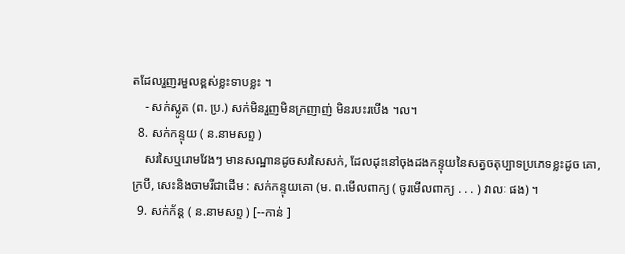តដែលរួញរមួលខ្ពស់ខ្លះទាបខ្លះ ។
    - សក់ស្លូត (ព. ប្រ.) សក់មិនរួញមិនក្រញាញ់ មិនរបះរបើង ។ល។
  8. សក់កន្ទុយ ( ន.នាមសព្ទ )
    សរសៃឬរោមវែងៗ មានសណ្ឋានដូចសរសៃសក់, ដែលដុះនៅចុងដងកន្ទុយនៃសត្វចតុប្បាទប្រភេទខ្លះដូច គោ, ក្របី, សេះនិងចាមរីជាដើម : សក់កន្ទុយគោ (ម. ព.មើលពាក្យ ( ចូរមើលពាក្យ . . . ) វាលៈ ផង) ។
  9. សក់ក័ន្ត ( ន.នាមសព្ទ ) [--កាន់ ]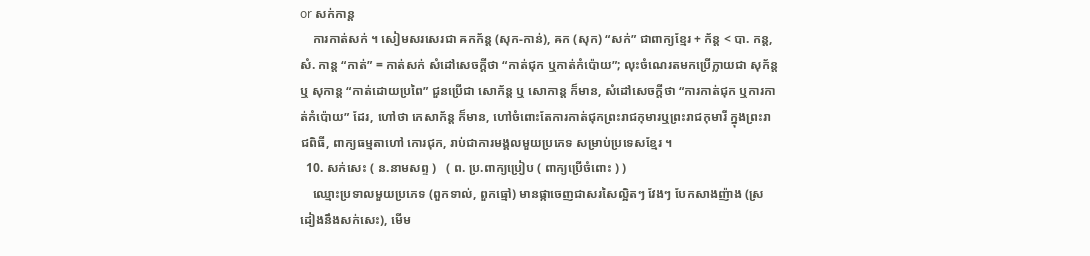or សក់កាន្ត
    ការកាត់សក់ ។ សៀមសរសេរជា ឝកក័ន្ត (សុក-កាន់), ឝក (សុក) “សក់” ជាពាក្យខ្មែរ + ក័ន្ត < បា. កន្ត, សំ. កាន្ត “កាត់” = កាត់សក់ សំដៅសេចក្ដីថា “កាត់ជុក ឬកាត់កំប៉ោយ”; លុះចំណេរតមកប្រើក្លាយជា សុក័ន្ត ឬ សុកាន្ត “កាត់ដោយប្រពៃ” ជួនប្រើជា សោក័ន្ត ឬ សោកាន្ត ក៏មាន, សំដៅសេចក្ដីថា “ការកាត់ជុក ឬការកាត់កំប៉ោយ” ដែរ, ហៅថា កេសាក័ន្ត ក៏មាន, ហៅចំពោះតែការកាត់ជុកព្រះរាជកុមារឬព្រះរាជកុមារី ក្នុងព្រះរាជពិធី, ពាក្យធម្មតាហៅ កោរជុក, រាប់ជាការមង្គលមួយប្រភេទ សម្រាប់ប្រទេសខ្មែរ ។
  10. សក់សេះ ( ន.នាមសព្ទ )   ( ព. ប្រ.ពាក្យប្រៀប ( ពាក្យប្រើចំពោះ ) )
    ឈ្មោះប្រទាលមួយប្រភេទ (ពួកទាល់, ពួកធ្មៅ) មានផ្កាចេញជាសរសៃល្អិតៗ វែងៗ បែកសាងញ៉ាង (ស្រដៀងនឹងសក់សេះ), មើម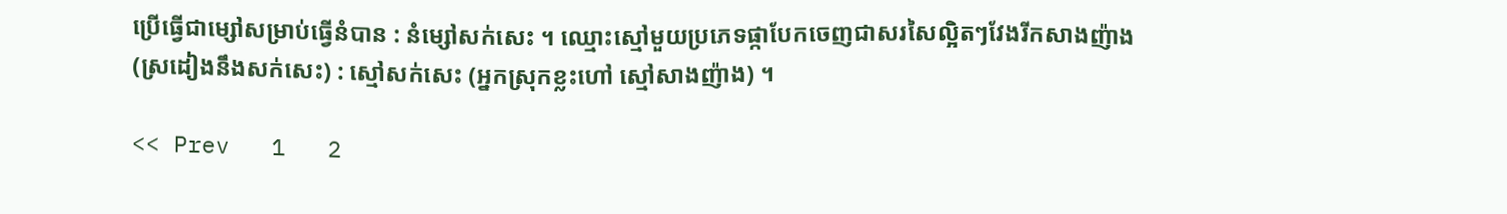ប្រើធ្វើជាម្សៅសម្រាប់ធ្វើនំបាន : នំម្សៅសក់សេះ ។ ឈ្មោះស្មៅមួយប្រភេទផ្កាបែកចេញជាសរសៃល្អិតៗវែងរីកសាងញ៉ាង (ស្រដៀងនឹងសក់សេះ) : ស្មៅសក់សេះ (អ្នកស្រុកខ្លះហៅ ស្មៅសាងញ៉ាង) ។

<< Prev   1   2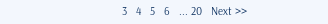3   4   5   6   ... 20   Next >>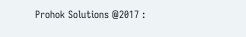Prohok Solutions @2017 :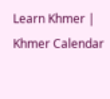Learn Khmer | Khmer Calendar